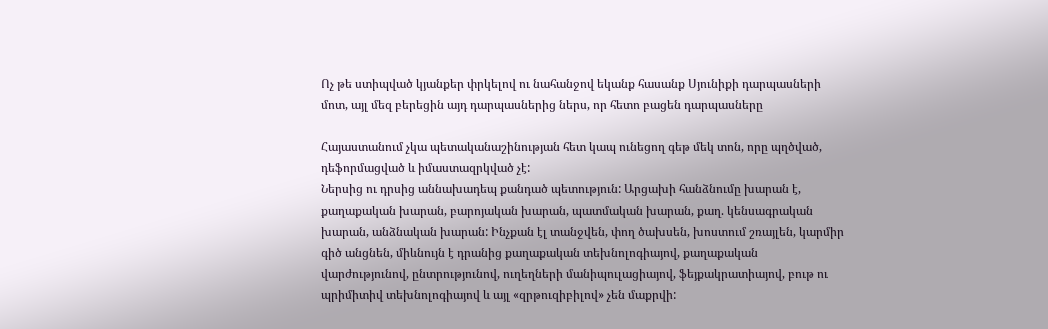Ոչ թե ստիպված կյանքեր փրկելով ու նահանջով եկանք հասանք Սյունիքի դարպասների մոտ, այլ մեզ բերեցին այդ դարպասներից ներս, որ հետո բացեն դարպասները

Հայաստանում չկա պետականաշինության հետ կապ ունեցող գեթ մեկ տոն, որը պղծված, դեֆորմացված և իմաստազրկված չէ:
Ներսից ու դրսից աննախադեպ քանդած պետություն: Արցախի հանձնումը խարան է, քաղաքական խարան, բարոյական խարան, պատմական խարան, քաղ. կենսագրական խարան, անձնական խարան: Ինչքան էլ տանջվեն, փող ծախսեն, խոստում շռայլեն, կարմիր գիծ անցնեն, միևնույն է դրանից քաղաքական տեխնոլոգիայով, քաղաքական վարժությունով, ընտրությունով, ուղեղների մանիպուլացիայով, ֆեյքակրատիայով, բութ ու պրիմիտիվ տեխնոլոգիայով և այլ «զրթուզիբիլով» չեն մաքրվի: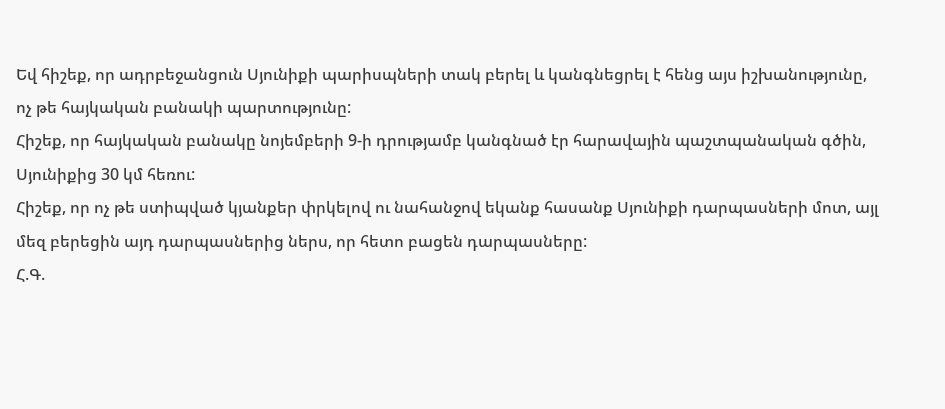Եվ հիշեք, որ ադրբեջանցուն Սյունիքի պարիսպների տակ բերել և կանգնեցրել է հենց այս իշխանությունը, ոչ թե հայկական բանակի պարտությունը:
Հիշեք, որ հայկական բանակը նոյեմբերի 9-ի դրությամբ կանգնած էր հարավային պաշտպանական գծին, Սյունիքից 30 կմ հեռու:
Հիշեք, որ ոչ թե ստիպված կյանքեր փրկելով ու նահանջով եկանք հասանք Սյունիքի դարպասների մոտ, այլ մեզ բերեցին այդ դարպասներից ներս, որ հետո բացեն դարպասները:
Հ.Գ.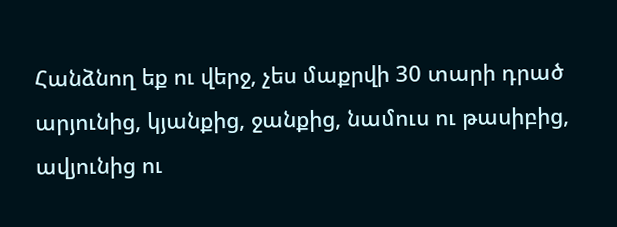Հանձնող եք ու վերջ, չես մաքրվի 30 տարի դրած արյունից, կյանքից, ջանքից, նամուս ու թասիբից, ավյունից ու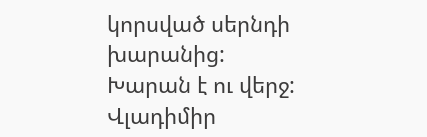կորսված սերնդի խարանից:
Խարան է ու վերջ:
Վլադիմիր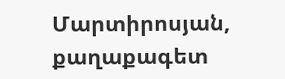Մարտիրոսյան, քաղաքագետ